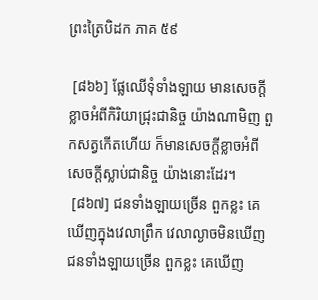ព្រះត្រៃបិដក ភាគ ៥៩

 [៨៦៦] ផ្លែឈើទុំទាំងឡាយ មានសេចក្តីខ្លាចអំពីកិរិយាជ្រុះជានិច្ច យ៉ាងណាមិញ ពួកសត្វកើតហើយ ក៏មានសេចក្តីខ្លាចអំពីសេចក្តីស្លាប់ជានិច្ច យ៉ាងនោះដែរ។
 [៨៦៧] ជនទាំងឡាយច្រើន ពួកខ្លះ គេឃើញក្នុងវេលាព្រឹក វេលាល្ងាចមិនឃើញ ជនទាំងឡាយច្រើន ពួកខ្លះ គេឃើញ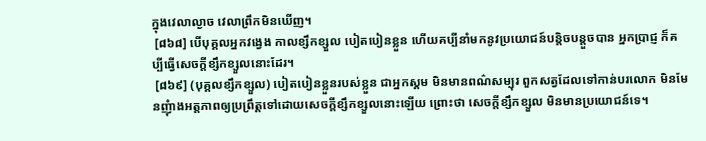ក្នុងវេលាល្ងាច វេលាព្រឹកមិនឃើញ។
 [៨៦៨] បើបុគ្គលអ្នកវង្វេង កាលខ្សឹកខ្សួល បៀតបៀនខ្លួន ហើយគប្បីនាំមកនូវប្រយោជន៍បន្តិចបន្តួចបាន អ្នកប្រាជ្ញ ក៏គប្បីធ្វើសេចក្តីខ្សឹកខ្សួលនោះដែរ។
 [៨៦៩] (បុគ្គលខ្សឹកខ្សួល) បៀតបៀនខ្លួនរបស់ខ្លួន ជាអ្នកស្គម មិនមានពណ៌សម្បុរ ពួកសត្វដែលទៅកាន់បរលោក មិនមែនញុំាងអត្តភាពឲ្យប្រព្រឹត្តទៅដោយសេចក្តីខ្សឹកខ្សួលនោះឡើយ ព្រោះថា សេចក្តីខ្សឹកខ្សួល មិនមានប្រយោជន៍ទេ។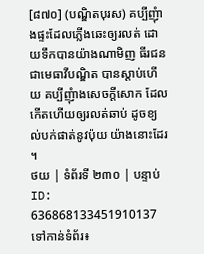[៨៧០] (បណ្ឌិតបុរស) គប្បីញុំាងផ្ទះដែលភ្លើងឆេះឲ្យរលត់ ដោយទឹកបានយ៉ាងណាមិញ ធីរជន ជាមេធាវីបណ្ឌិត បានស្តាប់ហើយ គប្បីញុំាងសេចក្តីសោក ដែលកើតហើយឲ្យរលត់ឆាប់ ដូចខ្យល់បក់ផាត់នូវប៉ុយ យ៉ាងនោះដែរ។
ថយ | ទំព័រទី ២៣០ | បន្ទាប់
ID: 636868133451910137
ទៅកាន់ទំព័រ៖